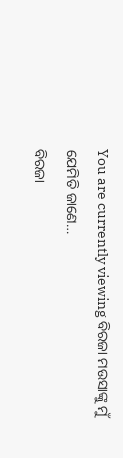You are currently viewing ବିରଜା ମଉସାଙ୍କୁ ମୁଁ ଯେମିତି ଜାଣେ…
ବିରଜା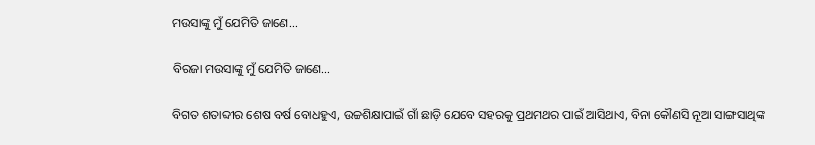ମଉସାଙ୍କୁ ମୁଁ ଯେମିତି ଜାଣେ...

ବିରଜା ମଉସାଙ୍କୁ ମୁଁ ଯେମିତି ଜାଣେ…

ବିଗତ ଶତାବ୍ଦୀର ଶେଷ ବର୍ଷ ବୋଧହୁଏ, ଉଚ୍ଚଶିକ୍ଷାପାଇଁ ଗାଁ ଛାଡ଼ି ଯେବେ ସହରକୁ ପ୍ରଥମଥର ପାଇଁ ଆସିଥାଏ, ବିନା କୌଣସି ନୂଆ ସାଙ୍ଗସାଥିଙ୍କ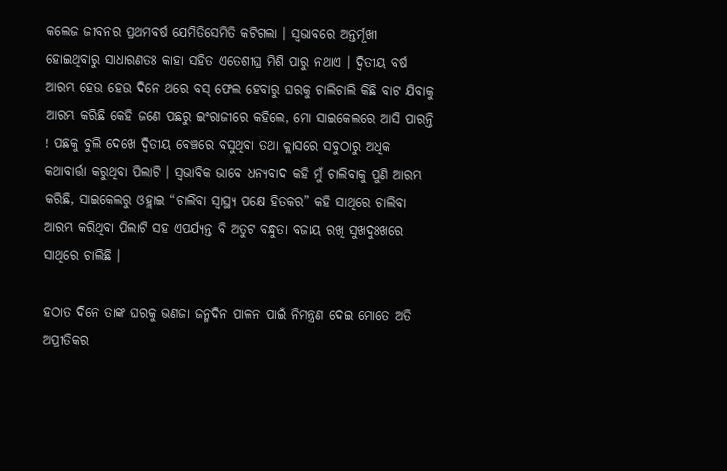କଲେଜ ଜୀବନର ପ୍ରଥମବର୍ଷ ଯେମିତିସେମିତି କଟିଗଲା । ସ୍ୱଭାବରେ ଅନ୍ତର୍ମୂଖୀ ହୋଇଥିବାରୁ ସାଧାରଣତଃ କାହା ସହିତ ଏତେଶୀଘ୍ର ମିଶି ପାରୁ ନଥାଏ । ଦ୍ୱିତୀୟ ବର୍ଷ ଆରମ୍ଭ ହେଉ ହେଉ ଦିନେ ଥରେ ବସ୍ ଫେଲ ହେବାରୁ ଘରକୁ ଚାଲିଚାଲି କିଛି ବାଟ ଯିବାକୁ ଆରମ୍ଭ କରିଛି କେହି ଜଣେ ପଛରୁ ଇଂରାଜୀରେ କହିଲେ, ମୋ ସାଇକେଲରେ ଆସି ପାରନ୍ତି ! ପଛକୁ ବୁଲି ଦେଖେ ଦ୍ୱିତୀୟ ବେଞ୍ଚରେ ବସୁଥିବା ତଥା କ୍ଲାସରେ ସବୁଠାରୁ ଅଧିକ କଥାବାର୍ତ୍ତା କରୁଥିବା ପିଲାଟି । ସ୍ୱଭାବିକ ଭାବେ ଧନ୍ୟବାଦ କହି ମୁଁ ଚାଲିବାକୁ ପୁଣି ଆରମ୍ଭ କରିଛି, ସାଇକେଲରୁ ଓହ୍ଲାଇ “ଚାଲିବା ସ୍ୱାସ୍ଥ୍ୟ ପକ୍ଷେ ହିତକର” କହି ସାଥିରେ ଚାଲିବା ଆରମ୍ଭ କରିଥିବା ପିଲାଟି ସହ ଏପର୍ଯ୍ୟନ୍ତ ବି ଅତୁଟ ବନ୍ଧୁତା ବଜାୟ ରଖି ସୁଖଦୁଃଖରେ ସାଥିରେ ଚାଲିଛି ।

ହଠାତ ଦିନେ ତାଙ୍କ ଘରକୁ ଭଣଜା ଜନ୍ମଦିନ ପାଳନ ପାଇଁ ନିମନ୍ତ୍ରଣ ଦେଇ ମୋତେ ଅତି ଅପ୍ରୀତିକର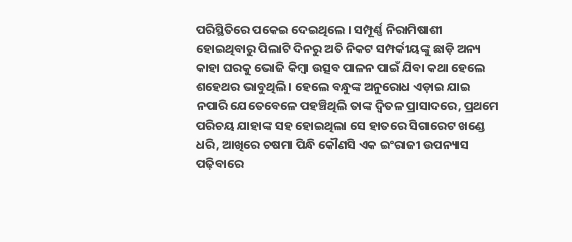ପରିସ୍ଥିତିରେ ପକେଇ ଦେଇଥିଲେ । ସମ୍ପୂର୍ଣ୍ଣ ନିରାମିଷାଶୀ ହୋଇଥିବାରୁ ପିଲାଟି ଦିନରୁ ଅତି ନିକଟ ସମ୍ପର୍କୀୟଙ୍କୁ ଛାଡ଼ି ଅନ୍ୟ କାହା ଘରକୁ ଭୋଜି କିମ୍ବା ଉତ୍ସବ ପାଳନ ପାଇଁ ଯିବା କଥା ହେଲେ ଶହେଥର ଭାବୁଥିଲି । ହେଲେ ବନ୍ଧୁଙ୍କ ଅନୁରୋଧ ଏଡ଼ାଇ ଯାଇ ନପାରି ଯେତେବେଳେ ପହଞ୍ଚିଥିଲି ତାଙ୍କ ଦ୍ୱିତଳ ପ୍ରାସାଦରେ, ପ୍ରଥମେ ପରିଚୟ ଯାହାଙ୍କ ସହ ହୋଇଥିଲା ସେ ହାତରେ ସିଗାରେଟ ଖଣ୍ଡେ ଧରି, ଆଖିରେ ଚଷମା ପିନ୍ଧି କୌଣସି ଏକ ଇଂରାଜୀ ଉପନ୍ୟାସ ପଢ଼ିବାରେ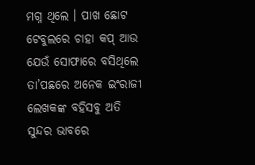ମଗ୍ନ ଥିଲେ । ପାଖ ଛୋଟ ଟେବୁଲରେ ଚାହା କପ୍ ଆଉ ଯେଉଁ ସୋଫାରେ ବସିଥିଲେ ତା’ପଛରେ ଅନେକ ଇଂରାଜୀ ଲେଖକଙ୍କ ବହିସବୁ ଅତି ସୁନ୍ଦର ଭାବରେ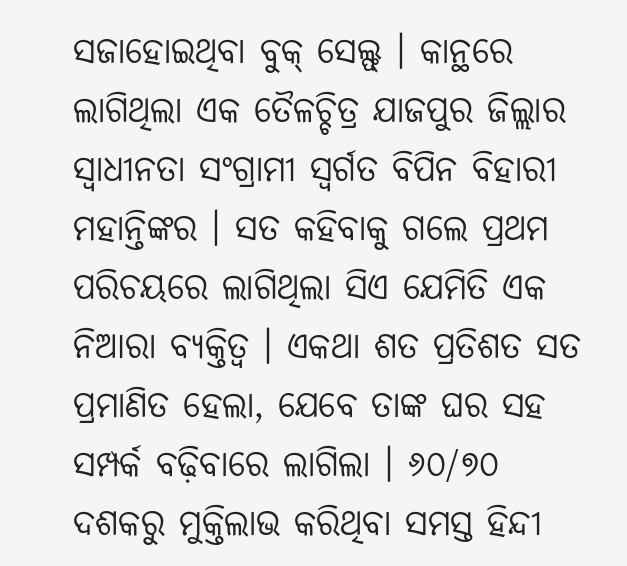ସଜାହୋଇଥିବା ବୁକ୍ ସେଲ୍ଫ୍ । କାନ୍ଥରେ ଲାଗିଥିଲା ଏକ ତୈଳଚ୍ଚିତ୍ର ଯାଜପୁର ଜିଲ୍ଲାର ସ୍ୱାଧୀନତା ସଂଗ୍ରାମୀ ସ୍ୱର୍ଗତ ବିପିନ ବିହାରୀ ମହାନ୍ତିଙ୍କର । ସତ କହିବାକୁ ଗଲେ ପ୍ରଥମ ପରିଚୟରେ ଲାଗିଥିଲା ସିଏ ଯେମିତି ଏକ ନିଆରା ବ୍ୟକ୍ତିତ୍ୱ । ଏକଥା ଶତ ପ୍ରତିଶତ ସତ ପ୍ରମାଣିତ ହେଲା, ଯେବେ ତାଙ୍କ ଘର ସହ ସମ୍ପର୍କ ବଢ଼ିବାରେ ଲାଗିଲା । ୬୦/୭୦ ଦଶକରୁ ମୁକ୍ତିଲାଭ କରିଥିବା ସମସ୍ତ ହିନ୍ଦୀ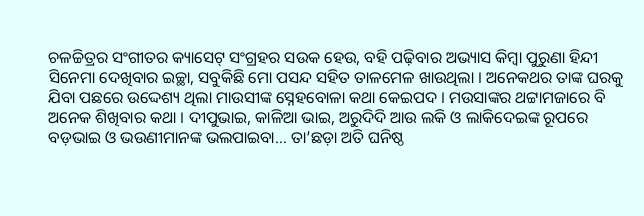ଚଳଚ୍ଚିତ୍ରର ସଂଗୀତର କ୍ୟାସେଟ୍ ସଂଗ୍ରହର ସଉକ ହେଉ, ବହି ପଢ଼ିବାର ଅଭ୍ୟାସ କିମ୍ବା ପୁରୁଣା ହିନ୍ଦୀ ସିନେମା ଦେଖିବାର ଇଚ୍ଛା, ସବୁକିଛି ମୋ ପସନ୍ଦ ସହିତ ତାଳମେଳ ଖାଉଥିଲା । ଅନେକଥର ତାଙ୍କ ଘରକୁ ଯିବା ପଛରେ ଉଦ୍ଦେଶ୍ୟ ଥିଲା ମାଉସୀଙ୍କ ସ୍ନେହବୋଳା କଥା କେଇପଦ । ମଉସାଙ୍କର ଥଟ୍ଟାମଜାରେ ବି ଅନେକ ଶିଖିବାର କଥା । ଦୀପୁଭାଇ, କାଳିଆ ଭାଇ, ଅରୁଦିଦି ଆଉ ଲକି ଓ ଲାକିଦେଇଙ୍କ ରୂପରେ ବଡ଼ଭାଇ ଓ ଭଉଣୀମାନଙ୍କ ଭଲପାଇବା… ତା’ଛଡ଼ା ଅତି ଘନିଷ୍ଠ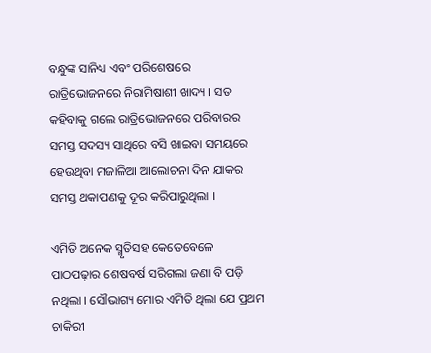ବନ୍ଧୁଙ୍କ ସାନିଧ୍ୟ ଏବଂ ପରିଶେଷରେ ରାତ୍ରିଭୋଜନରେ ନିରାମିଷାଶୀ ଖାଦ୍ୟ । ସତ କହିବାକୁ ଗଲେ ରାତ୍ରିଭୋଜନରେ ପରିବାରର ସମସ୍ତ ସଦସ୍ୟ ସାଥିରେ ବସି ଖାଇବା ସମୟରେ ହେଉଥିବା ମଜାଳିଆ ଆଲୋଚନା ଦିନ ଯାକର ସମସ୍ତ ଥକାପଣକୁ ଦୂର କରିପାରୁଥିଲା ।

ଏମିତି ଅନେକ ସ୍ମୃତିସହ କେତେବେଳେ ପାଠପଢ଼ାର ଶେଷବର୍ଷ ସରିଗଲା ଜଣା ବି ପଡ଼ି ନଥିଲା । ସୌଭାଗ୍ୟ ମୋର ଏମିତି ଥିଲା ଯେ ପ୍ରଥମ ଚାକିରୀ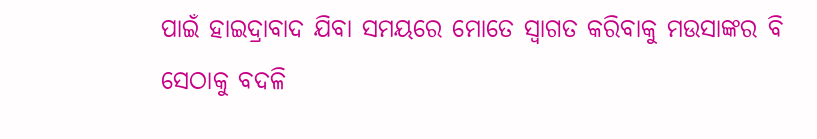ପାଇଁ ହାଇଦ୍ରାବାଦ ଯିବା ସମୟରେ ମୋତେ ସ୍ୱାଗତ କରିବାକୁ ମଉସାଙ୍କର ବି ସେଠାକୁ ବଦଳି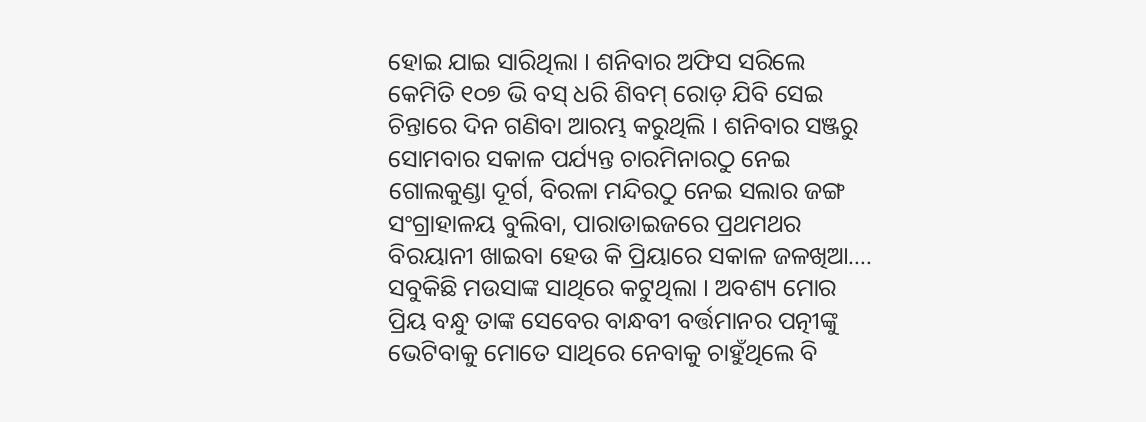ହୋଇ ଯାଇ ସାରିଥିଲା । ଶନିବାର ଅଫିସ ସରିଲେ କେମିତି ୧୦୭ ଭି ବସ୍ ଧରି ଶିବମ୍ ରୋଡ଼ ଯିବି ସେଇ ଚିନ୍ତାରେ ଦିନ ଗଣିବା ଆରମ୍ଭ କରୁଥିଲି । ଶନିବାର ସଞ୍ଜରୁ ସୋମବାର ସକାଳ ପର୍ଯ୍ୟନ୍ତ ଚାରମିନାରଠୁ ନେଇ ଗୋଲକୁଣ୍ଡା ଦୂର୍ଗ, ବିରଳା ମନ୍ଦିରଠୁ ନେଇ ସଲାର ଜଙ୍ଗ ସଂଗ୍ରାହାଳୟ ବୁଲିବା, ପାରାଡାଇଜରେ ପ୍ରଥମଥର ବିରୟାନୀ ଖାଇବା ହେଉ କି ପ୍ରିୟାରେ ସକାଳ ଜଳଖିଆ…. ସବୁକିଛି ମଉସାଙ୍କ ସାଥିରେ କଟୁଥିଲା । ଅବଶ୍ୟ ମୋର ପ୍ରିୟ ବନ୍ଧୁ ତାଙ୍କ ସେବେର ବାନ୍ଧବୀ ବର୍ତ୍ତମାନର ପତ୍ନୀଙ୍କୁ ଭେଟିବାକୁ ମୋତେ ସାଥିରେ ନେବାକୁ ଚାହୁଁଥିଲେ ବି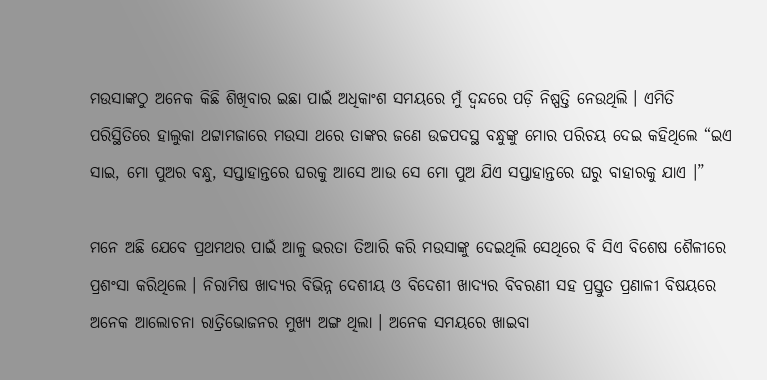ମଉସାଙ୍କଠୁ ଅନେକ କିଛି ଶିଖିବାର ଇଛା ପାଇଁ ଅଧିକାଂଶ ସମୟରେ ମୁଁ ଦ୍ୱନ୍ଦରେ ପଡ଼ି ନିଷ୍ପତ୍ତି ନେଉଥିଲି । ଏମିତି ପରିସ୍ଥିତିରେ ହାଲୁକା ଥଟ୍ଟାମଜାରେ ମଉସା ଥରେ ତାଙ୍କର ଜଣେ ଉଚ୍ଚପଦସ୍ଥ ବନ୍ଧୁଙ୍କୁ ମୋର ପରିଚୟ ଦେଇ କହିଥିଲେ “ଇଏ ସାଇ, ମୋ ପୁଅର ବନ୍ଧୁ, ସପ୍ତାହାନ୍ତରେ ଘରକୁ ଆସେ ଆଉ ସେ ମୋ ପୁଅ ଯିଏ ସପ୍ତାହାନ୍ତରେ ଘରୁ ବାହାରକୁ ଯାଏ ।”

ମନେ ଅଛି ଯେବେ ପ୍ରଥମଥର ପାଇଁ ଆଳୁ ଭରତା ତିଆରି କରି ମଉସାଙ୍କୁ ଦେଇଥିଲି ସେଥିରେ ବି ସିଏ ବିଶେଷ ଶୈଳୀରେ ପ୍ରଶଂସା କରିଥିଲେ । ନିରାମିଷ ଖାଦ୍ୟର ବିଭିନ୍ନ ଦେଶୀୟ ଓ ବିଦେଶୀ ଖାଦ୍ୟର ବିବରଣୀ ସହ ପ୍ରସ୍ତୁତ ପ୍ରଣାଳୀ ବିଷୟରେ ଅନେକ ଆଲୋଚନା ରାତ୍ରିଭୋଜନର ମୁଖ୍ୟ ଅଙ୍ଗ ଥିଲା । ଅନେକ ସମୟରେ ଖାଇବା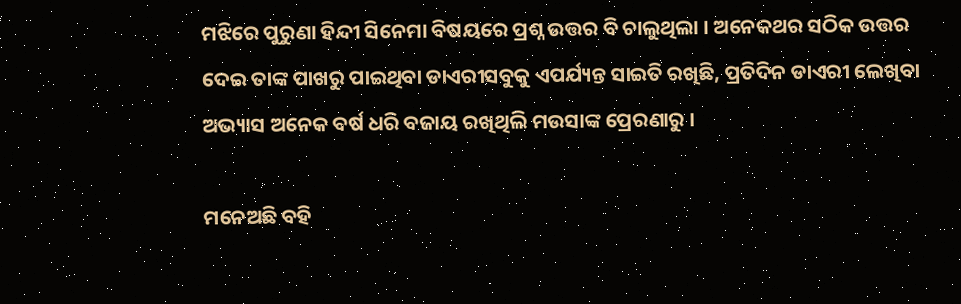ମଝିରେ ପୁରୁଣା ହିନ୍ଦୀ ସିନେମା ବିଷୟରେ ପ୍ରଶ୍ନ ଉତ୍ତର ବି ଚାଲୁଥିଲା । ଅନେକଥର ସଠିକ ଉତ୍ତର ଦେଇ ତାଙ୍କ ପାଖରୁ ପାଇଥିବା ଡାଏରୀସବୁକୁ ଏପର୍ଯ୍ୟନ୍ତ ସାଇତି ରଖିଛି, ପ୍ରତିଦିନ ଡାଏରୀ ଲେଖିବା ଅଭ୍ୟାସ ଅନେକ ବର୍ଷ ଧରି ବଜାୟ ରଖିଥିଲି ମଉସାଙ୍କ ପ୍ରେରଣାରୁ ।

ମନେଅଛି ବହି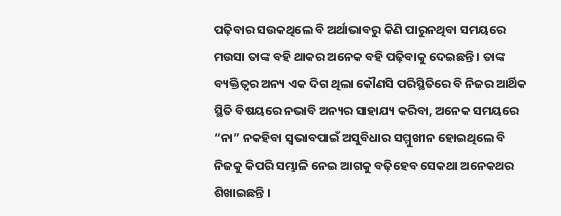ପଢ଼ିବାର ସଉକଥିଲେ ବି ଅର୍ଥାଭାବରୁ କିଣି ପାରୁନଥିବା ସମୟରେ ମଉସା ତାଙ୍କ ବହି ଥାକର ଅନେକ ବହି ପଢ଼ିବାକୁ ଦେଇଛନ୍ତି । ତାଙ୍କ ବ୍ୟକ୍ତିତ୍ୱର ଅନ୍ୟ ଏକ ଦିଗ ଥିଲା କୌଣସି ପରିସ୍ଥିତିରେ ବି ନିଜର ଆର୍ଥିକ ସ୍ଥିତି ବିଷୟରେ ନଭାବି ଅନ୍ୟର ସାହାଯ୍ୟ କରିବା, ଅନେକ ସମୟରେ “ନା” ନକହିବା ସ୍ୱଭାବପାଇଁ ଅସୁବିଧାର ସମ୍ମୁଖୀନ ହୋଇଥିଲେ ବି ନିଜକୁ କିପରି ସମ୍ଭାଳି ନେଇ ଆଗକୁ ବଢ଼ିହେବ ସେକଥା ଅନେକଥର ଶିଖାଇଛନ୍ତି ।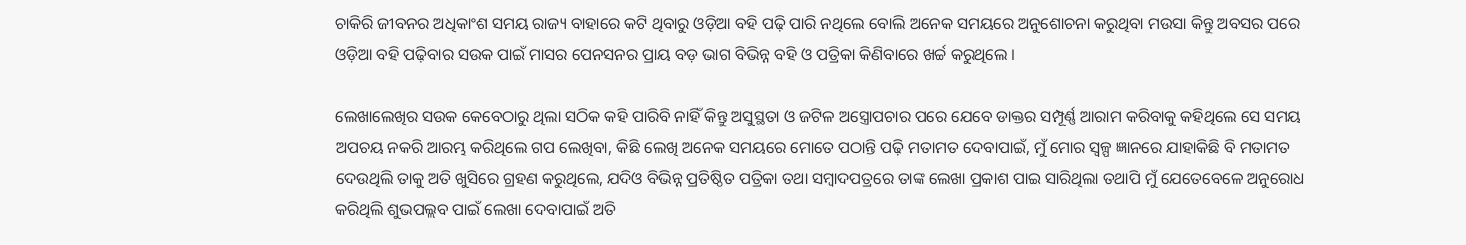ଚାକିରି ଜୀବନର ଅଧିକାଂଶ ସମୟ ରାଜ୍ୟ ବାହାରେ କଟି ଥିବାରୁ ଓଡ଼ିଆ ବହି ପଢ଼ି ପାରି ନଥିଲେ ବୋଲି ଅନେକ ସମୟରେ ଅନୁଶୋଚନା କରୁଥିବା ମଉସା କିନ୍ତୁ ଅବସର ପରେ ଓଡ଼ିଆ ବହି ପଢ଼ିବାର ସଉକ ପାଇଁ ମାସର ପେନସନର ପ୍ରାୟ ବଡ଼ ଭାଗ ବିଭିନ୍ନ ବହି ଓ ପତ୍ରିକା କିଣିବାରେ ଖର୍ଚ୍ଚ କରୁଥିଲେ ।

ଲେଖାଲେଖିର ସଉକ କେବେଠାରୁ ଥିଲା ସଠିକ କହି ପାରିବି ନାହିଁ କିନ୍ତୁ ଅସୁସ୍ଥତା ଓ ଜଟିଳ ଅସ୍ତ୍ରୋପଚାର ପରେ ଯେବେ ଡାକ୍ତର ସମ୍ପୂର୍ଣ୍ଣ ଆରାମ କରିବାକୁ କହିଥିଲେ ସେ ସମୟ ଅପଚୟ ନକରି ଆରମ୍ଭ କରିଥିଲେ ଗପ ଲେଖିବା, କିଛି ଲେଖି ଅନେକ ସମୟରେ ମୋତେ ପଠାନ୍ତି ପଢ଼ି ମତାମତ ଦେବାପାଇଁ, ମୁଁ ମୋର ସ୍ୱଳ୍ପ ଜ୍ଞାନରେ ଯାହାକିଛି ବି ମତାମତ ଦେଉଥିଲି ତାକୁ ଅତି ଖୁସିରେ ଗ୍ରହଣ କରୁଥିଲେ, ଯଦିଓ ବିଭିନ୍ନ ପ୍ରତିଷ୍ଠିତ ପତ୍ରିକା ତଥା ସମ୍ବାଦପତ୍ରରେ ତାଙ୍କ ଲେଖା ପ୍ରକାଶ ପାଇ ସାରିଥିଲା ତଥାପି ମୁଁ ଯେତେବେଳେ ଅନୁରୋଧ କରିଥିଲି ଶୁଭପଲ୍ଲବ ପାଇଁ ଲେଖା ଦେବାପାଇଁ ଅତି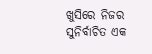ଖୁସିରେ ନିଜର ସୁନିର୍ବାଚିତ ଏକ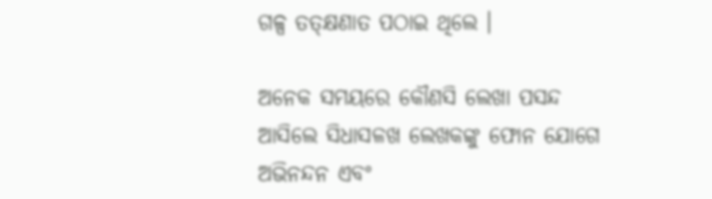ଗଳ୍ପ ତତ୍‌କ୍ଷଣାତ ପଠାଇ ଥିଲେ ।

ଅନେକ ସମୟରେ କୌଣସି ଲେଖା ପସନ୍ଦ ଆସିଲେ ସିଧାସଳଖ ଲେଖକଙ୍କୁ ଫୋନ ଯୋଗେ ଅଭିନନ୍ଦନ ଏବଂ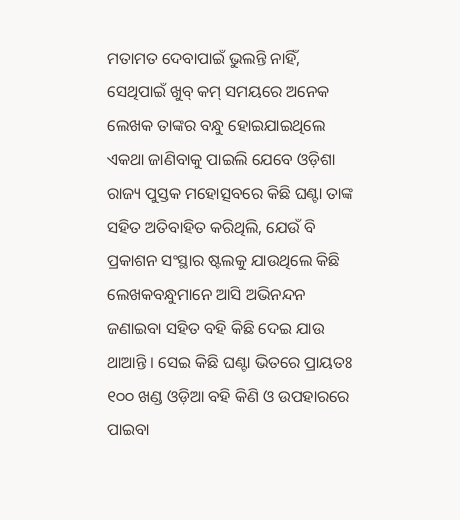ମତାମତ ଦେବାପାଇଁ ଭୁଲନ୍ତି ନାହିଁ, ସେଥିପାଇଁ ଖୁବ୍ କମ୍ ସମୟରେ ଅନେକ ଲେଖକ ତାଙ୍କର ବନ୍ଧୁ ହୋଇଯାଇଥିଲେ ଏକଥା ଜାଣିବାକୁ ପାଇଲି ଯେବେ ଓଡ଼ିଶା ରାଜ୍ୟ ପୁସ୍ତକ ମହୋତ୍ସବରେ କିଛି ଘଣ୍ଟା ତାଙ୍କ ସହିତ ଅତିବାହିତ କରିଥିଲି, ଯେଉଁ ବି ପ୍ରକାଶନ ସଂସ୍ଥାର ଷ୍ଟଲକୁ ଯାଉଥିଲେ କିଛି ଲେଖକବନ୍ଧୁମାନେ ଆସି ଅଭିନନ୍ଦନ ଜଣାଇବା ସହିତ ବହି କିଛି ଦେଇ ଯାଉ ଥାଆନ୍ତି । ସେଇ କିଛି ଘଣ୍ଟା ଭିତରେ ପ୍ରାୟତଃ ୧୦୦ ଖଣ୍ଡ ଓଡ଼ିଆ ବହି କିଣି ଓ ଉପହାରରେ ପାଇବା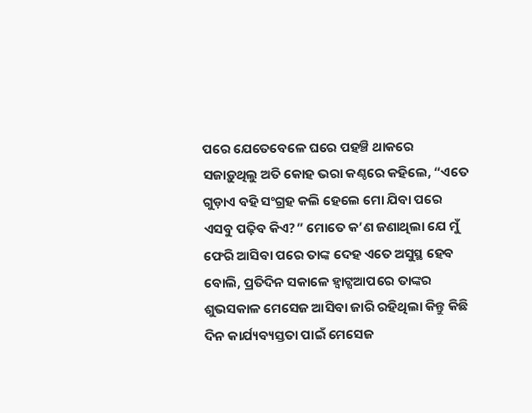ପରେ ଯେତେବେଳେ ଘରେ ପହଞ୍ଚି ଥାକରେ ସଜାଡ଼ୁଥିଲୁ ଅତି କୋହ ଭରା କଣ୍ଠରେ କହିଲେ, “ଏତେ ଗୁଡ଼ାଏ ବହି ସଂଗ୍ରହ କଲି ହେଲେ ମୋ ଯିବା ପରେ ଏସବୁ ପଢ଼ିବ କିଏ?” ମୋତେ କ’ଣ ଜଣାଥିଲା ଯେ ମୁଁ ଫେରି ଆସିବା ପରେ ତାଙ୍କ ଦେହ ଏତେ ଅସୁସ୍ଥ ହେବ ବୋଲି, ପ୍ରତିଦିନ ସକାଳେ ହ୍ୱାଟ୍ସଆପରେ ତାଙ୍କର ଶୁଭସକାଳ ମେସେଜ ଆସିବା ଜାରି ରହିଥିଲା କିନ୍ତୁ କିଛି ଦିନ କାର୍ଯ୍ୟବ୍ୟସ୍ତତା ପାଇଁ ମେସେଜ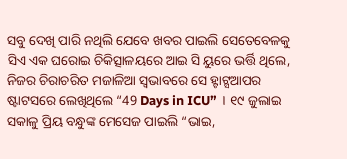ସବୁ ଦେଖି ପାରି ନଥିଲି ଯେବେ ଖବର ପାଇଲି ସେତେବେଳକୁ ସିଏ ଏକ ଘରୋଇ ଚିକିତ୍ସାଳୟରେ ଆଇ ସି ୟୁରେ ଭର୍ତ୍ତି ଥିଲେ, ନିଜର ଚିରାଚରିତ ମଜାଳିଆ ସ୍ୱଭାବରେ ସେ ହ୍ଟାଟ୍ସଆପର ଷ୍ଟାଟସରେ ଲେଖିଥିଲେ “49 Days in ICU” । ୧୯ ଜୁଲାଇ ସକାଳୁ ପ୍ରିୟ ବନ୍ଧୁଙ୍କ ମେସେଜ ପାଇଲି “ଭାଇ,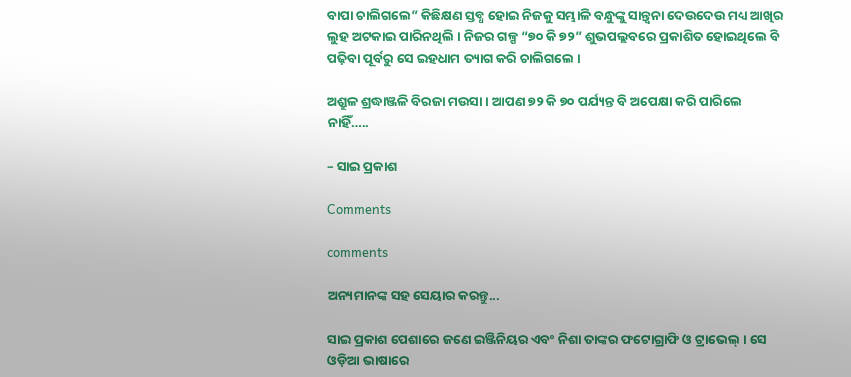ବାପା ଚାଲିଗଲେ” କିଛିକ୍ଷଣ ସ୍ତବ୍ଧ ହୋଇ ନିଜକୁ ସମ୍ଭାଳି ବନ୍ଧୁଙ୍କୁ ସାନ୍ତ୍ୱନା ଦେଉଦେଉ ମଧ୍ୟ ଆଖିର ଲୁହ ଅଟକାଇ ପାରିନଥିଲି । ନିଜର ଗଳ୍ପ “୭୦ କି ୭୨” ଶୁଭପଲ୍ଲବରେ ପ୍ରକାଶିତ ହୋଇଥିଲେ ବି ପଢ଼ିବା ପୂର୍ବରୁ ସେ ଇହଧାମ ତ୍ୟାଗ କରି ଚାଲିଗଲେ ।

ଅଶ୍ରୁଳ ଶ୍ରଦ୍ଧାଞ୍ଜଳି ବିରଜା ମଉସା । ଆପଣ ୭୨ କି ୭୦ ପର୍ଯ୍ୟନ୍ତ ବି ଅପେକ୍ଷା କରି ପାରିଲେ ନାହିଁ…..

– ସାଇ ପ୍ରକାଶ

Comments

comments

ଅନ୍ୟମାନଙ୍କ ସହ ସେୟାର କରନ୍ତୁ...

ସାଇ ପ୍ରକାଶ ପେଶାରେ ଜଣେ ଇଞ୍ଜିନିୟର ଏବଂ ନିଶା ତାଙ୍କର ଫଟୋଗ୍ରାଫି ଓ ଟ୍ରାଭେଲ୍ । ସେ ଓଡ଼ିଆ ଭାଷାରେ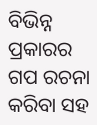ବିଭିନ୍ନ ପ୍ରକାରର ଗପ ରଚନା କରିବା ସହ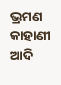ଭ୍ରମଣ କାହାଣୀ ଆଦି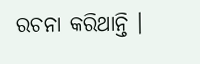ରଚନା କରିଥାନ୍ତି ।